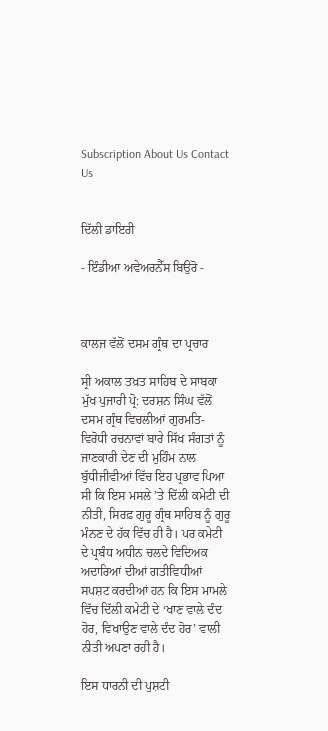Subscription About Us Contact Us


ਦਿੱਲੀ ਡਾਇਰੀ

- ਇੰਡੀਆ ਅਵੇਅਰਨੈੱਸ ਬਿਉਰੋ -



ਕਾਲਜ ਵੱਲੋਂ ਦਸਮ ਗ੍ਰੰਥ ਦਾ ਪ੍ਰਚਾਰ

ਸ੍ਰੀ ਅਕਾਲ ਤਖ਼ਤ ਸਾਹਿਬ ਦੇ ਸਾਬਕਾ ਮੁੱਖ ਪੁਜਾਰੀ ਪ੍ਰੋ: ਦਰਸ਼ਨ ਸਿੰਘ ਵੱਲੋਂ ਦਸਮ ਗ੍ਰੰਥ ਵਿਚਲੀਆਂ ਗੁਰਮਤਿ-ਵਿਰੋਧੀ ਰਚਨਾਵਾਂ ਬਾਰੇ ਸਿੱਖ ਸੰਗਤਾਂ ਨੂੰ ਜਾਣਕਾਰੀ ਦੇਣ ਦੀ ਮੁਹਿੰਮ ਨਾਲ ਬੁੱਧੀਜੀਵੀਆਂ ਵਿੱਚ ਇਹ ਪ੍ਰਭਾਵ ਪਿਆ ਸੀ ਕਿ ਇਸ ਮਸਲੇ ’ਤੇ ਦਿੱਲੀ ਕਮੇਟੀ ਦੀ ਨੀਤੀ, ਸਿਰਫ਼ ਗੁਰੂ ਗ੍ਰੰਥ ਸਾਹਿਬ ਨੂੰ ਗੁਰੂ ਮੰਨਣ ਦੇ ਹੱਕ ਵਿੱਚ ਹੀ ਹੈ। ਪਰ ਕਮੇਟੀ ਦੇ ਪ੍ਰਬੰਧ ਅਧੀਨ ਚਲਦੇ ਵਿਦਿਅਕ ਅਦਾਰਿਆਂ ਦੀਆਂ ਗਤੀਵਿਧੀਆਂ ਸਪਸ਼ਟ ਕਰਦੀਆਂ ਹਨ ਕਿ ਇਸ ਮਾਮਲੇ ਵਿੱਚ ਦਿੱਲੀ ਕਮੇਟੀ ਦੇ ‘ਖਾਣ ਵਾਲੇ ਦੰਦ ਹੋਰ, ਵਿਖਾਉਣ ਵਾਲੇ ਦੰਦ ਹੋਰ’ ਵਾਲੀ ਨੀਤੀ ਅਪਣਾ ਰਹੀ ਹੈ।

ਇਸ ਧਾਰਨੀ ਦੀ ਪੁਸ਼ਟੀ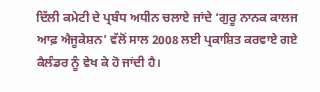ਦਿੱਲੀ ਕਮੇਟੀ ਦੇ ਪ੍ਰਬੰਧ ਅਧੀਨ ਚਲਾਏ ਜਾਂਦੇ ‘ਗੁਰੂ ਨਾਨਕ ਕਾਲਜ ਆਫ਼ ਐਜੂਕੇਸ਼ਨ’ ਵੱਲੋਂ ਸਾਲ 2008 ਲਈ ਪ੍ਰਕਾਸ਼ਿਤ ਕਰਵਾਏ ਗਏ ਕੈਲੰਡਰ ਨੂੰ ਵੇਖ ਕੇ ਹੋ ਜਾਂਦੀ ਹੈ।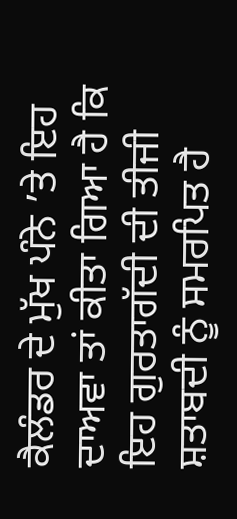ਕੈਲੰਡਰ ਦੇ ਮੁੱਖ ਪੰਨੇ ’ਤੇ ਇਹ ਦਾਅਵਾ ਤਾਂ ਕੀਤਾ ਗਿਆ ਹੈ ਕਿ ਇਹ ਗੁਰਤਾਗੱਦੀ ਦੀ ਤੀਜੀ ਸ਼ਤਾਬਦੀ ਨੂੰ ਸਮਰਪਿਤ ਹੈ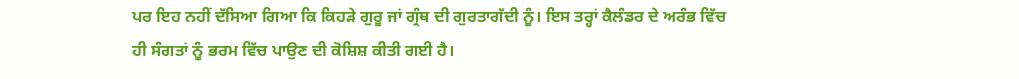ਪਰ ਇਹ ਨਹੀਂ ਦੱਸਿਆ ਗਿਆ ਕਿ ਕਿਹੜੇ ਗੁਰੂ ਜਾਂ ਗ੍ਰੰਥ ਦੀ ਗੁਰਤਾਗੱਦੀ ਨੂੰ। ਇਸ ਤਰ੍ਹਾਂ ਕੈਲੰਡਰ ਦੇ ਅਰੰਭ ਵਿੱਚ ਹੀ ਸੰਗਤਾਂ ਨੂੰ ਭਰਮ ਵਿੱਚ ਪਾਉਣ ਦੀ ਕੋਸ਼ਿਸ਼ ਕੀਤੀ ਗਈ ਹੈ।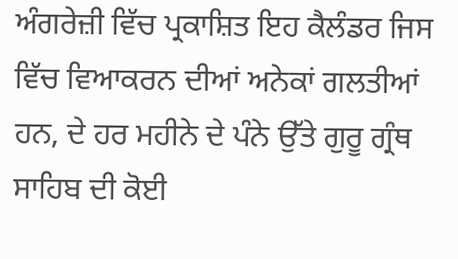ਅੰਗਰੇਜ਼ੀ ਵਿੱਚ ਪ੍ਰਕਾਸ਼ਿਤ ਇਹ ਕੈਲੰਡਰ ਜਿਸ ਵਿੱਚ ਵਿਆਕਰਨ ਦੀਆਂ ਅਨੇਕਾਂ ਗਲਤੀਆਂ ਹਨ, ਦੇ ਹਰ ਮਹੀਨੇ ਦੇ ਪੰਨੇ ਉੱਤੇ ਗੁਰੂ ਗ੍ਰੰਥ ਸਾਹਿਬ ਦੀ ਕੋਈ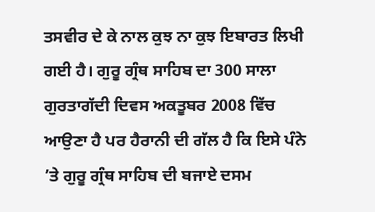ਤਸਵੀਰ ਦੇ ਕੇ ਨਾਲ ਕੁਝ ਨਾ ਕੁਝ ਇਬਾਰਤ ਲਿਖੀ ਗਈ ਹੈ। ਗੁਰੂ ਗ੍ਰੰਥ ਸਾਹਿਬ ਦਾ 300 ਸਾਲਾ ਗੁਰਤਾਗੱਦੀ ਦਿਵਸ ਅਕਤੂਬਰ 2008 ਵਿੱਚ ਆਉਣਾ ਹੈ ਪਰ ਹੈਰਾਨੀ ਦੀ ਗੱਲ ਹੈ ਕਿ ਇਸੇ ਪੰਨੇ ’ਤੇ ਗੁਰੂ ਗ੍ਰੰਥ ਸਾਹਿਬ ਦੀ ਬਜਾਏ ਦਸਮ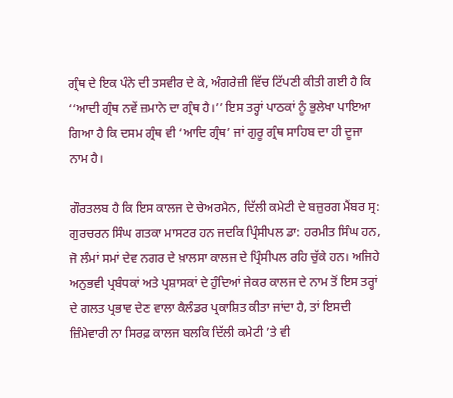ਗ੍ਰੰਥ ਦੇ ਇਕ ਪੰਨੇ ਦੀ ਤਸਵੀਰ ਦੇ ਕੇ, ਅੰਗਰੇਜ਼ੀ ਵਿੱਚ ਟਿੱਪਣੀ ਕੀਤੀ ਗਈ ਹੈ ਕਿ ‘‘ਆਦੀ ਗ੍ਰੰਥ ਨਵੇਂ ਜ਼ਮਾਨੇ ਦਾ ਗ੍ਰੰਥ ਹੈ।’’ ਇਸ ਤਰ੍ਹਾਂ ਪਾਠਕਾਂ ਨੂੰ ਭੁਲੇਖਾ ਪਾਇਆ ਗਿਆ ਹੈ ਕਿ ਦਸਮ ਗ੍ਰੰਥ ਵੀ ‘ਆਦਿ ਗ੍ਰੰਥ’ ਜਾਂ ਗੁਰੂ ਗ੍ਰੰਥ ਸਾਹਿਬ ਦਾ ਹੀ ਦੂਜਾ ਨਾਮ ਹੈ।

ਗੌਰਤਲਬ ਹੈ ਕਿ ਇਸ ਕਾਲਜ ਦੇ ਚੇਅਰਮੈਨ, ਦਿੱਲੀ ਕਮੇਟੀ ਦੇ ਬਜ਼ੁਰਗ ਮੈਂਬਰ ਸ੍ਰ: ਗੁਰਚਰਨ ਸਿੰਘ ਗਤਕਾ ਮਾਸਟਰ ਹਨ ਜਦਕਿ ਪ੍ਰਿੰਸੀਪਲ ਡਾ: ਹਰਮੀਤ ਸਿੰਘ ਹਨ, ਜੋ ਲੰਮਾਂ ਸਮਾਂ ਦੇਵ ਨਗਰ ਦੇ ਖ਼ਾਲਸਾ ਕਾਲਜ ਦੇ ਪ੍ਰਿੰਸੀਪਲ ਰਹਿ ਚੁੱਕੇ ਹਨ। ਅਜਿਹੇ ਅਨੁਭਵੀ ਪ੍ਰਬੰਧਕਾਂ ਅਤੇ ਪ੍ਰਸ਼ਾਸਕਾਂ ਦੇ ਹੁੰਦਿਆਂ ਜੇਕਰ ਕਾਲਜ ਦੇ ਨਾਮ ਤੋਂ ਇਸ ਤਰ੍ਹਾਂ ਦੇ ਗਲਤ ਪ੍ਰਭਾਵ ਦੇਣ ਵਾਲਾ ਕੈਲੰਡਰ ਪ੍ਰਕਾਸ਼ਿਤ ਕੀਤਾ ਜਾਂਦਾ ਹੈ, ਤਾਂ ਇਸਦੀ ਜ਼ਿੰਮੇਵਾਰੀ ਨਾ ਸਿਰਫ਼ ਕਾਲਜ ਬਲਕਿ ਦਿੱਲੀ ਕਮੇਟੀ ’ਤੇ ਵੀ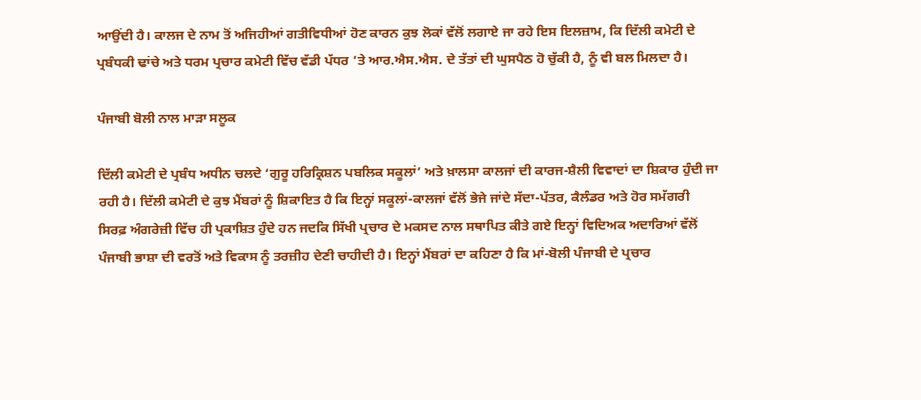ਆਉਂਦੀ ਹੈ। ਕਾਲਜ ਦੇ ਨਾਮ ਤੋਂ ਅਜਿਹੀਆਂ ਗਤੀਵਿਧੀਆਂ ਹੋਣ ਕਾਰਨ ਕੁਝ ਲੋਕਾਂ ਵੱਲੋਂ ਲਗਾਏ ਜਾ ਰਹੇ ਇਸ ਇਲਜ਼ਾਮ, ਕਿ ਦਿੱਲੀ ਕਮੇਟੀ ਦੇ ਪ੍ਰਬੰਧਕੀ ਢਾਂਚੇ ਅਤੇ ਧਰਮ ਪ੍ਰਚਾਰ ਕਮੇਟੀ ਵਿੱਚ ਵੱਡੀ ਪੱਧਰ ’ਤੇ ਆਰ.ਐਸ.ਐਸ. ਦੇ ਤੱਤਾਂ ਦੀ ਘੁਸਪੈਠ ਹੋ ਚੁੱਕੀ ਹੈ, ਨੂੰ ਵੀ ਬਲ ਮਿਲਦਾ ਹੈ।

ਪੰਜਾਬੀ ਬੋਲੀ ਨਾਲ ਮਾੜਾ ਸਲੂਕ

ਦਿੱਲੀ ਕਮੇਟੀ ਦੇ ਪ੍ਰਬੰਧ ਅਧੀਨ ਚਲਦੇ ‘ਗੁਰੂ ਹਰਿਕ੍ਰਿਸ਼ਨ ਪਬਲਿਕ ਸਕੂਲਾਂ’ ਅਤੇ ਖ਼ਾਲਸਾ ਕਾਲਜਾਂ ਦੀ ਕਾਰਜ-ਸ਼ੈਲੀ ਵਿਵਾਦਾਂ ਦਾ ਸ਼ਿਕਾਰ ਹੁੰਦੀ ਜਾ ਰਹੀ ਹੈ। ਦਿੱਲੀ ਕਮੇਟੀ ਦੇ ਕੁਝ ਮੈਂਬਰਾਂ ਨੂੰ ਸ਼ਿਕਾਇਤ ਹੈ ਕਿ ਇਨ੍ਹਾਂ ਸਕੂਲਾਂ-ਕਾਲਜਾਂ ਵੱਲੋਂ ਭੇਜੇ ਜਾਂਦੇ ਸੱਦਾ-ਪੱਤਰ, ਕੈਲੰਡਰ ਅਤੇ ਹੋਰ ਸਮੱਗਰੀ ਸਿਰਫ਼ ਅੰਗਰੇਜ਼ੀ ਵਿੱਚ ਹੀ ਪ੍ਰਕਾਸ਼ਿਤ ਹੁੰਦੇ ਹਨ ਜਦਕਿ ਸਿੱਖੀ ਪ੍ਰਚਾਰ ਦੇ ਮਕਸਦ ਨਾਲ ਸਥਾਪਿਤ ਕੀਤੇ ਗਏ ਇਨ੍ਹਾਂ ਵਿਦਿਅਕ ਅਦਾਰਿਆਂ ਵੱਲੋਂ ਪੰਜਾਬੀ ਭਾਸ਼ਾ ਦੀ ਵਰਤੋਂ ਅਤੇ ਵਿਕਾਸ ਨੂੰ ਤਰਜ਼ੀਹ ਦੇਣੀ ਚਾਹੀਦੀ ਹੈ। ਇਨ੍ਹਾਂ ਮੈਂਬਰਾਂ ਦਾ ਕਹਿਣਾ ਹੈ ਕਿ ਮਾਂ-ਬੋਲੀ ਪੰਜਾਬੀ ਦੇ ਪ੍ਰਚਾਰ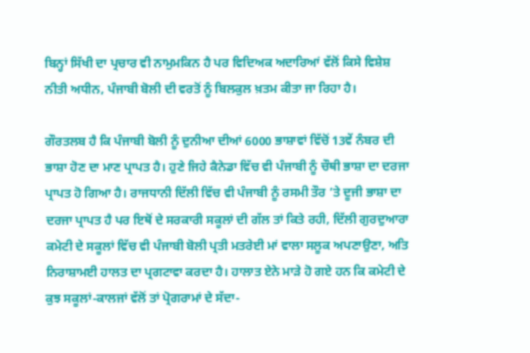ਬਿਨ੍ਹਾਂ ਸਿੱਖੀ ਦਾ ਪ੍ਰਚਾਰ ਵੀ ਨਾਮੁਮਕਿਨ ਹੈ ਪਰ ਵਿਦਿਅਕ ਅਦਾਰਿਆਂ ਵੱਲੋਂ ਕਿਸੇ ਵਿਸ਼ੇਸ਼ ਨੀਤੀ ਅਧੀਨ, ਪੰਜਾਬੀ ਬੋਲੀ ਦੀ ਵਰਤੋਂ ਨੂੰ ਬਿਲਕੁਲ ਖ਼ਤਮ ਕੀਤਾ ਜਾ ਰਿਹਾ ਹੈ।

ਗੌਰਤਲਬ ਹੈ ਕਿ ਪੰਜਾਬੀ ਬੋਲੀ ਨੂੰ ਦੁਨੀਆ ਦੀਆਂ 6000 ਭਾਸ਼ਾਵਾਂ ਵਿੱਚੋਂ 13ਵੇਂ ਨੰਬਰ ਦੀ ਭਾਸ਼ਾ ਹੋਣ ਦਾ ਮਾਣ ਪ੍ਰਾਪਤ ਹੈ। ਹੁਣੇ ਜਿਹੇ ਕੈਨੇਡਾ ਵਿੱਚ ਵੀ ਪੰਜਾਬੀ ਨੂੰ ਚੌਥੀ ਭਾਸ਼ਾ ਦਾ ਦਰਜਾ ਪ੍ਰਾਪਤ ਹੋ ਗਿਆ ਹੈ। ਰਾਜਧਾਨੀ ਦਿੱਲੀ ਵਿੱਚ ਵੀ ਪੰਜਾਬੀ ਨੂੰ ਰਸਮੀ ਤੌਰ ’ਤੇ ਦੂਜੀ ਭਾਸ਼ਾ ਦਾ ਦਰਜਾ ਪ੍ਰਾਪਤ ਹੈ ਪਰ ਇਥੋਂ ਦੇ ਸਰਕਾਰੀ ਸਕੂਲਾਂ ਦੀ ਗੱਲ ਤਾਂ ਕਿਤੇ ਰਹੀ, ਦਿੱਲੀ ਗੁਰਦੁਆਰਾ ਕਮੇਟੀ ਦੇ ਸਕੂਲਾਂ ਵਿੱਚ ਵੀ ਪੰਜਾਬੀ ਬੋਲੀ ਪ੍ਰਤੀ ਮਤਰੇਈ ਮਾਂ ਵਾਲਾ ਸਲੂਕ ਅਪਣਾਉਣਾ, ਅਤਿ ਨਿਰਾਸ਼ਾਮਈ ਹਾਲਤ ਦਾ ਪ੍ਰਗਟਾਵਾ ਕਰਦਾ ਹੈ। ਹਾਲਾਤ ਏਨੇ ਮਾੜੇ ਹੋ ਗਏ ਹਨ ਕਿ ਕਮੇਟੀ ਦੇ ਕੁਝ ਸਕੂਲਾਂ-ਕਾਲਜਾਂ ਵੱਲੋਂ ਤਾਂ ਪ੍ਰੋਗਰਾਮਾਂ ਦੇ ਸੱਦਾ-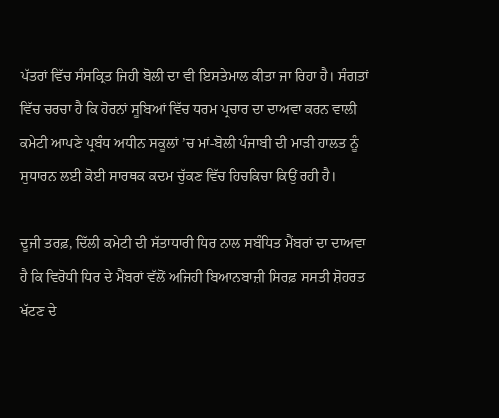ਪੱਤਰਾਂ ਵਿੱਚ ਸੰਸਕ੍ਰਿਤ ਜਿਹੀ ਬੋਲੀ ਦਾ ਵੀ ਇਸਤੇਮਾਲ ਕੀਤਾ ਜਾ ਰਿਹਾ ਹੈ। ਸੰਗਤਾਂ ਵਿੱਚ ਚਰਚਾ ਹੈ ਕਿ ਹੋਰਨਾਂ ਸੂਬਿਆਂ ਵਿੱਚ ਧਰਮ ਪ੍ਰਚਾਰ ਦਾ ਦਾਅਵਾ ਕਰਨ ਵਾਲੀ ਕਮੇਟੀ ਆਪਣੇ ਪ੍ਰਬੰਧ ਅਧੀਨ ਸਕੂਲਾਂ ’ਚ ਮਾਂ-ਬੋਲੀ ਪੰਜਾਬੀ ਦੀ ਮਾੜੀ ਹਾਲਤ ਨੂੰ ਸੁਧਾਰਨ ਲਈ ਕੋਈ ਸਾਰਥਕ ਕਦਮ ਚੁੱਕਣ ਵਿੱਚ ਹਿਚਕਿਚਾ ਕਿਉਂ ਰਹੀ ਹੈ।

ਦੂਜੀ ਤਰਫ਼, ਦਿੱਲੀ ਕਮੇਟੀ ਦੀ ਸੱਤਾਧਾਰੀ ਧਿਰ ਨਾਲ ਸਬੰਧਿਤ ਮੈਂਬਰਾਂ ਦਾ ਦਾਅਵਾ ਹੈ ਕਿ ਵਿਰੋਧੀ ਧਿਰ ਦੇ ਮੈਂਬਰਾਂ ਵੱਲੋਂ ਅਜਿਹੀ ਬਿਆਨਬਾਜ਼ੀ ਸਿਰਫ਼ ਸਸਤੀ ਸ਼ੋਹਰਤ ਖੱਟਣ ਦੇ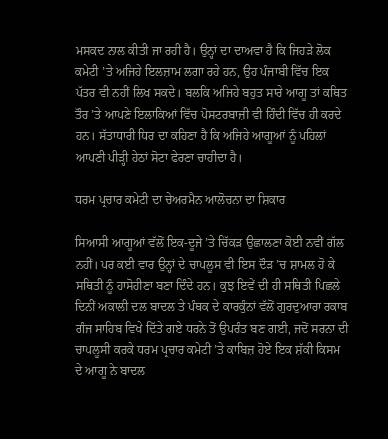ਮਸਕਦ ਨਾਲ ਕੀਤੀ ਜਾ ਰਹੀ ਹੈ। ਉਨ੍ਹਾਂ ਦਾ ਦਾਅਵਾ ਹੈ ਕਿ ਜਿਹੜੇ ਲੋਕ ਕਮੇਟੀ ’ਤੇ ਅਜਿਹੇ ਇਲਜ਼ਾਮ ਲਗਾ ਰਹੇ ਹਨ, ਉਹ ਪੰਜਾਬੀ ਵਿੱਚ ਇਕ ਪੱਤਰ ਵੀ ਨਹੀਂ ਲਿਖ ਸਕਦੇ। ਬਲਕਿ ਅਜਿਹੇ ਬਹੁਤ ਸਾਰੇ ਆਗੂ ਤਾਂ ਕਥਿਤ ਤੌਰ ’ਤੇ ਆਪਣੇ ਇਲਾਕਿਆਂ ਵਿੱਚ ਪੋਸਟਰਬਾਜ਼ੀ ਵੀ ਹਿੰਦੀ ਵਿੱਚ ਹੀ ਕਰਦੇ ਹਨ। ਸੱਤਾਧਾਰੀ ਧਿਰ ਦਾ ਕਹਿਣਾ ਹੈ ਕਿ ਅਜਿਹੇ ਆਗੂਆਂ ਨੂੰ ਪਹਿਲਾਂ ਆਪਣੀ ਪੀੜ੍ਹੀ ਹੇਠਾਂ ਸੋਟਾ ਫੇਰਣਾ ਚਾਹੀਦਾ ਹੈ।

ਧਰਮ ਪ੍ਰਚਾਰ ਕਮੇਟੀ ਦਾ ਚੇਅਰਮੈਨ ਆਲੋਚਨਾ ਦਾ ਸ਼ਿਕਾਰ

ਸਿਆਸੀ ਆਗੂਆਂ ਵੱਲੋਂ ਇਕ-ਦੂਜੇ ’ਤੇ ਚਿੱਕੜ ਉਛਾਲਣਾ ਕੋਈ ਨਵੀਂ ਗੱਲ ਨਹੀਂ। ਪਰ ਕਈ ਵਾਰ ਉਨ੍ਹਾਂ ਦੇ ਚਾਪਲੂਸ ਵੀ ਇਸ ਦੌੜ ’ਚ ਸ਼ਾਮਲ ਹੋ ਕੇ ਸਥਿਤੀ ਨੂੰ ਹਾਸੋਹੀਣਾ ਬਣਾ ਦਿੰਦੇ ਹਨ। ਕੁਝ ਇਵੇਂ ਦੀ ਹੀ ਸਥਿਤੀ ਪਿਛਲੇ ਦਿਨੀਂ ਅਕਾਲੀ ਦਲ ਬਾਦਲ ਤੇ ਪੰਥਕ ਦੇ ਕਾਰਕੁੰਨਾਂ ਵੱਲੋਂ ਗੁਰਦੁਆਰਾ ਰਕਾਬ ਗੰਜ ਸਾਹਿਬ ਵਿਖੇ ਦਿੱਤੇ ਗਏ ਧਰਨੇ ਤੋਂ ਉਪਰੰਤ ਬਣ ਗਈ, ਜਦੋਂ ਸਰਨਾ ਦੀ ਚਾਪਲੂਸੀ ਕਰਕੇ ਧਰਮ ਪ੍ਰਚਾਰ ਕਮੇਟੀ ’ਤੇ ਕਾਬਿਜ਼ ਹੋਏ ਇਕ ਸ਼ੱਕੀ ਕਿਸਮ ਦੇ ਆਗੂ ਨੇ ਬਾਦਲ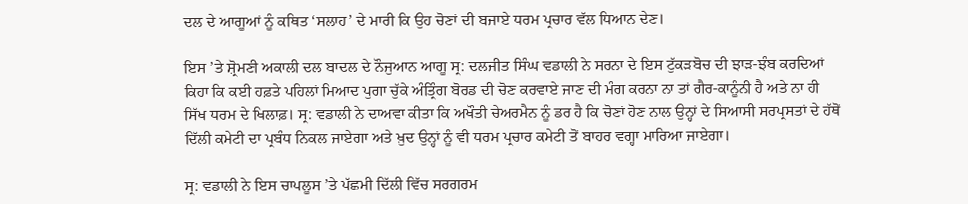ਦਲ ਦੇ ਆਗੂਆਂ ਨੂੰ ਕਥਿਤ ‘ਸਲਾਹ’ ਦੇ ਮਾਰੀ ਕਿ ਉਹ ਚੋਣਾਂ ਦੀ ਬਜਾਏ ਧਰਮ ਪ੍ਰਚਾਰ ਵੱਲ ਧਿਆਨ ਦੇਣ।

ਇਸ ’ਤੇ ਸ਼੍ਰੋਮਣੀ ਅਕਾਲੀ ਦਲ ਬਾਦਲ ਦੇ ਨੌਜੁਆਨ ਆਗੂ ਸ੍ਰ: ਦਲਜੀਤ ਸਿੰਘ ਵਡਾਲੀ ਨੇ ਸਰਨਾ ਦੇ ਇਸ ਟੁੱਕੜਬੋਚ ਦੀ ਝਾੜ-ਝੰਬ ਕਰਦਿਆਂ ਕਿਹਾ ਕਿ ਕਈ ਹਫ਼ਤੇ ਪਹਿਲਾਂ ਮਿਆਦ ਪੁਗਾ ਚੁੱਕੇ ਅੰਤ੍ਰਿੰਗ ਬੋਰਡ ਦੀ ਚੋਣ ਕਰਵਾਏ ਜਾਣ ਦੀ ਮੰਗ ਕਰਨਾ ਨਾ ਤਾਂ ਗੈਰ-ਕਾਨੂੰਨੀ ਹੈ ਅਤੇ ਨਾ ਹੀ ਸਿੱਖ ਧਰਮ ਦੇ ਖਿਲਾਫ਼। ਸ੍ਰ: ਵਡਾਲੀ ਨੇ ਦਾਅਵਾ ਕੀਤਾ ਕਿ ਅਖੌਤੀ ਚੇਅਰਮੈਨ ਨੂੰ ਡਰ ਹੈ ਕਿ ਚੋਣਾਂ ਹੋਣ ਨਾਲ ਉਨ੍ਹਾਂ ਦੇ ਸਿਆਸੀ ਸਰਪ੍ਰਸਤਾਂ ਦੇ ਹੱਥੋਂ ਦਿੱਲੀ ਕਮੇਟੀ ਦਾ ਪ੍ਰਬੰਧ ਨਿਕਲ ਜਾਏਗਾ ਅਤੇ ਖ਼ੁਦ ਉਨ੍ਹਾਂ ਨੂੰ ਵੀ ਧਰਮ ਪ੍ਰਚਾਰ ਕਮੇਟੀ ਤੋਂ ਬਾਹਰ ਵਗ੍ਹਾ ਮਾਰਿਆ ਜਾਏਗਾ।

ਸ੍ਰ: ਵਡਾਲੀ ਨੇ ਇਸ ਚਾਪਲੂਸ ’ਤੇ ਪੱਛਮੀ ਦਿੱਲੀ ਵਿੱਚ ਸਰਗਰਮ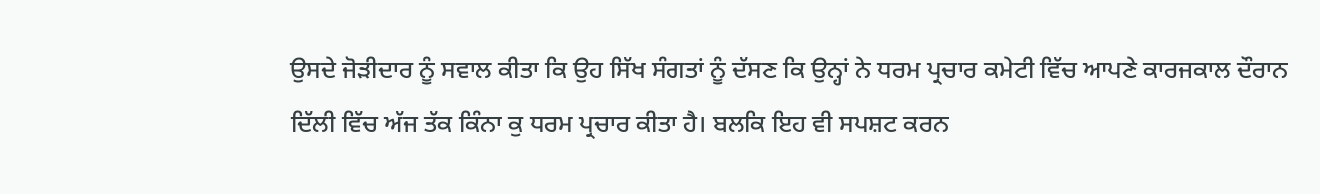ਉਸਦੇ ਜੋੜੀਦਾਰ ਨੂੰ ਸਵਾਲ ਕੀਤਾ ਕਿ ਉਹ ਸਿੱਖ ਸੰਗਤਾਂ ਨੂੰ ਦੱਸਣ ਕਿ ਉਨ੍ਹਾਂ ਨੇ ਧਰਮ ਪ੍ਰਚਾਰ ਕਮੇਟੀ ਵਿੱਚ ਆਪਣੇ ਕਾਰਜਕਾਲ ਦੌਰਾਨ ਦਿੱਲੀ ਵਿੱਚ ਅੱਜ ਤੱਕ ਕਿੰਨਾ ਕੁ ਧਰਮ ਪ੍ਰਚਾਰ ਕੀਤਾ ਹੈ। ਬਲਕਿ ਇਹ ਵੀ ਸਪਸ਼ਟ ਕਰਨ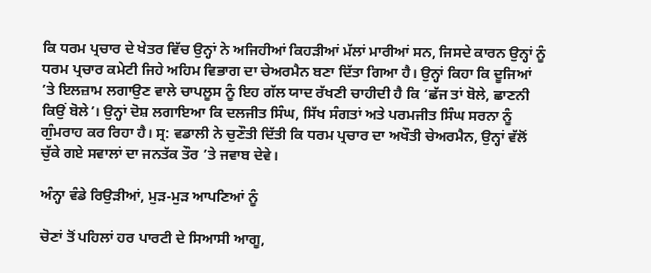ਕਿ ਧਰਮ ਪ੍ਰਚਾਰ ਦੇ ਖੇਤਰ ਵਿੱਚ ਉਨ੍ਹਾਂ ਨੇ ਅਜਿਹੀਆਂ ਕਿਹੜੀਆਂ ਮੱਲਾਂ ਮਾਰੀਆਂ ਸਨ, ਜਿਸਦੇ ਕਾਰਨ ਉਨ੍ਹਾਂ ਨੂੰ ਧਰਮ ਪ੍ਰਚਾਰ ਕਮੇਟੀ ਜਿਹੇ ਅਹਿਮ ਵਿਭਾਗ ਦਾ ਚੇਅਰਮੈਨ ਬਣਾ ਦਿੱਤਾ ਗਿਆ ਹੈ। ਉਨ੍ਹਾਂ ਕਿਹਾ ਕਿ ਦੂਜਿਆਂ ’ਤੇ ਇਲਜ਼ਾਮ ਲਗਾਉਣ ਵਾਲੇ ਚਾਪਲੂਸ ਨੂੰ ਇਹ ਗੱਲ ਯਾਦ ਰੱਖਣੀ ਚਾਹੀਦੀ ਹੈ ਕਿ ‘ਛੱਜ ਤਾਂ ਬੋਲੇ, ਛਾਣਨੀ ਕਿਉਂ ਬੋਲੇ’। ਉਨ੍ਹਾਂ ਦੋਸ਼ ਲਗਾਇਆ ਕਿ ਦਲਜੀਤ ਸਿੰਘ, ਸਿੱਖ ਸੰਗਤਾਂ ਅਤੇ ਪਰਮਜੀਤ ਸਿੰਘ ਸਰਨਾ ਨੂੰ ਗੁੰਮਰਾਹ ਕਰ ਰਿਹਾ ਹੈ। ਸ੍ਰ: ਵਡਾਲੀ ਨੇ ਚੁਣੌਤੀ ਦਿੱਤੀ ਕਿ ਧਰਮ ਪ੍ਰਚਾਰ ਦਾ ਅਖੌਤੀ ਚੇਅਰਮੈਨ, ਉਨ੍ਹਾਂ ਵੱਲੋਂ ਚੁੱਕੇ ਗਏ ਸਵਾਲਾਂ ਦਾ ਜਨਤੱਕ ਤੌਰ ’ਤੇ ਜਵਾਬ ਦੇਵੇ।

ਅੰਨ੍ਹਾ ਵੰਡੇ ਰਿਉੜੀਆਂ, ਮੁੜ-ਮੁੜ ਆਪਣਿਆਂ ਨੂੰ

ਚੋਣਾਂ ਤੋਂ ਪਹਿਲਾਂ ਹਰ ਪਾਰਟੀ ਦੇ ਸਿਆਸੀ ਆਗੂ,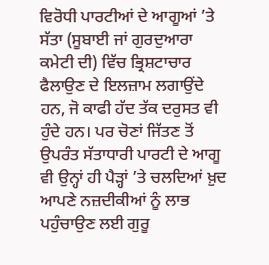ਵਿਰੋਧੀ ਪਾਰਟੀਆਂ ਦੇ ਆਗੂਆਂ ’ਤੇ ਸੱਤਾ (ਸੂਬਾਈ ਜਾਂ ਗੁਰਦੁਆਰਾ ਕਮੇਟੀ ਦੀ) ਵਿੱਚ ਭ੍ਰਿਸ਼ਟਾਚਾਰ ਫੈਲਾਉਣ ਦੇ ਇਲਜ਼ਾਮ ਲਗਾਉਂਦੇ ਹਨ, ਜੋ ਕਾਫੀ ਹੱਦ ਤੱਕ ਦਰੁਸਤ ਵੀ ਹੁੰਦੇ ਹਨ। ਪਰ ਚੋਣਾਂ ਜਿੱਤਣ ਤੋਂ ਉਪਰੰਤ ਸੱਤਾਧਾਰੀ ਪਾਰਟੀ ਦੇ ਆਗੂ ਵੀ ਉਨ੍ਹਾਂ ਹੀ ਪੈੜ੍ਹਾਂ ’ਤੇ ਚਲਦਿਆਂ ਖ਼ੁਦ ਆਪਣੇ ਨਜ਼ਦੀਕੀਆਂ ਨੂੰ ਲਾਭ ਪਹੁੰਚਾਉਣ ਲਈ ਗੁਰੂ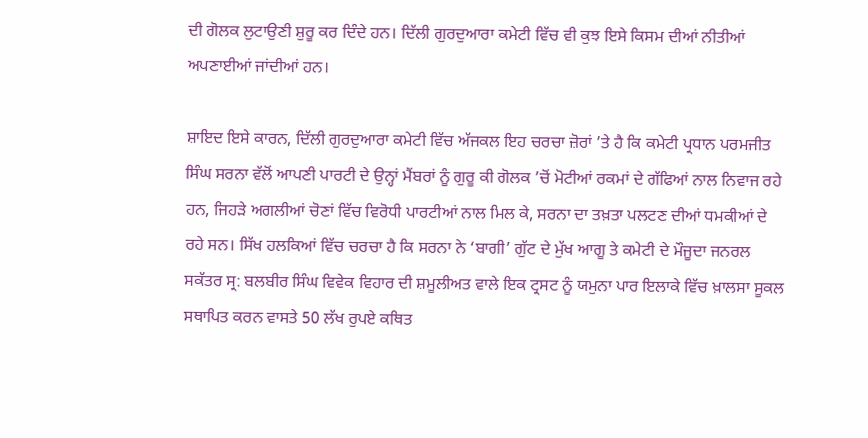ਦੀ ਗੋਲਕ ਲੁਟਾਉਣੀ ਸ਼ੁਰੂ ਕਰ ਦਿੰਦੇ ਹਨ। ਦਿੱਲੀ ਗੁਰਦੁਆਰਾ ਕਮੇਟੀ ਵਿੱਚ ਵੀ ਕੁਝ ਇਸੇ ਕਿਸਮ ਦੀਆਂ ਨੀਤੀਆਂ ਅਪਣਾਈਆਂ ਜਾਂਦੀਆਂ ਹਨ।

ਸ਼ਾਇਦ ਇਸੇ ਕਾਰਨ, ਦਿੱਲੀ ਗੁਰਦੁਆਰਾ ਕਮੇਟੀ ਵਿੱਚ ਅੱਜਕਲ ਇਹ ਚਰਚਾ ਜ਼ੋਰਾਂ ’ਤੇ ਹੈ ਕਿ ਕਮੇਟੀ ਪ੍ਰਧਾਨ ਪਰਮਜੀਤ ਸਿੰਘ ਸਰਨਾ ਵੱਲੋਂ ਆਪਣੀ ਪਾਰਟੀ ਦੇ ਉਨ੍ਹਾਂ ਮੈਂਬਰਾਂ ਨੂੰ ਗੁਰੂ ਕੀ ਗੋਲਕ ’ਚੋਂ ਮੋਟੀਆਂ ਰਕਮਾਂ ਦੇ ਗੱਫਿਆਂ ਨਾਲ ਨਿਵਾਜ ਰਹੇ ਹਨ, ਜਿਹੜੇ ਅਗਲੀਆਂ ਚੋਣਾਂ ਵਿੱਚ ਵਿਰੋਧੀ ਪਾਰਟੀਆਂ ਨਾਲ ਮਿਲ ਕੇ, ਸਰਨਾ ਦਾ ਤਖ਼ਤਾ ਪਲਟਣ ਦੀਆਂ ਧਮਕੀਆਂ ਦੇ ਰਹੇ ਸਨ। ਸਿੱਖ ਹਲਕਿਆਂ ਵਿੱਚ ਚਰਚਾ ਹੈ ਕਿ ਸਰਨਾ ਨੇ ‘ਬਾਗੀ’ ਗੁੱਟ ਦੇ ਮੁੱਖ ਆਗੂ ਤੇ ਕਮੇਟੀ ਦੇ ਮੌਜੂਦਾ ਜਨਰਲ ਸਕੱਤਰ ਸ੍ਰ: ਬਲਬੀਰ ਸਿੰਘ ਵਿਵੇਕ ਵਿਹਾਰ ਦੀ ਸ਼ਮੂਲੀਅਤ ਵਾਲੇ ਇਕ ਟ੍ਰਸਟ ਨੂੰ ਯਮੁਨਾ ਪਾਰ ਇਲਾਕੇ ਵਿੱਚ ਖ਼ਾਲਸਾ ਸੂਕਲ ਸਥਾਪਿਤ ਕਰਨ ਵਾਸਤੇ 50 ਲੱਖ ਰੁਪਏ ਕਥਿਤ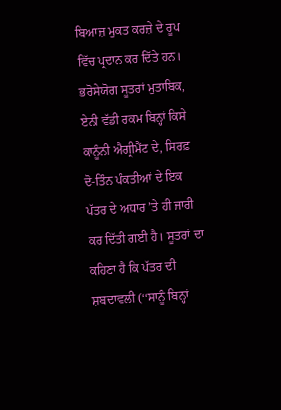ਬਿਆਜ਼ ਮੁਕਤ ਕਰਜ਼ੇ ਦੇ ਰੂਪ ਵਿੱਚ ਪ੍ਰਦਾਨ ਕਰ ਦਿੱਤੇ ਹਨ। ਭਰੋਸੇਯੋਗ ਸੂਤਰਾਂ ਮੁਤਾਬਿਕ, ਏਨੀ ਵੱਡੀ ਰਕਮ ਬਿਨ੍ਹਾਂ ਕਿਸੇ ਕਾਨੂੰਨੀ ਐਗ੍ਰੀਮੈਂਟ ਦੇ, ਸਿਰਫ਼ ਦੋ-ਤਿੰਨ ਪੰਕਤੀਆਂ ਦੇ ਇਕ ਪੱਤਰ ਦੇ ਅਧਾਰ ’ਤੇ ਹੀ ਜਾਰੀ ਕਰ ਦਿੱਤੀ ਗਈ ਹੈ। ਸੂਤਰਾਂ ਦਾ ਕਹਿਣਾ ਹੈ ਕਿ ਪੱਤਰ ਦੀ ਸ਼ਬਦਾਵਲੀ (‘‘ਸਾਨੂੰ ਬਿਨ੍ਹਾਂ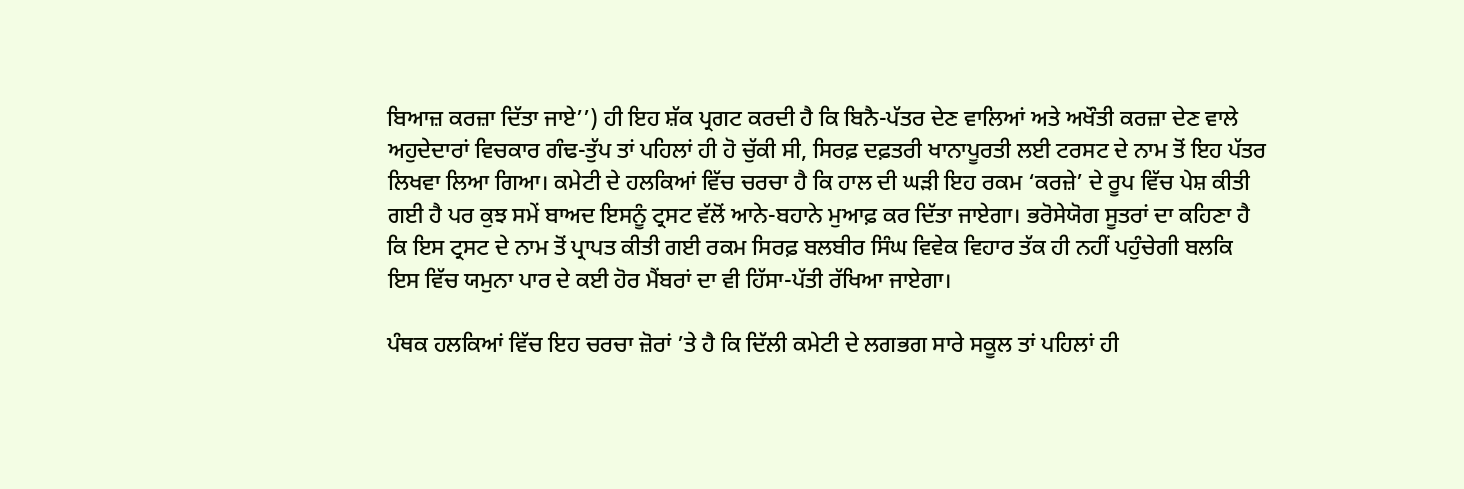ਬਿਆਜ਼ ਕਰਜ਼ਾ ਦਿੱਤਾ ਜਾਏ’’) ਹੀ ਇਹ ਸ਼ੱਕ ਪ੍ਰਗਟ ਕਰਦੀ ਹੈ ਕਿ ਬਿਨੈ-ਪੱਤਰ ਦੇਣ ਵਾਲਿਆਂ ਅਤੇ ਅਖੌਤੀ ਕਰਜ਼ਾ ਦੇਣ ਵਾਲੇ ਅਹੁਦੇਦਾਰਾਂ ਵਿਚਕਾਰ ਗੰਢ-ਤੁੱਪ ਤਾਂ ਪਹਿਲਾਂ ਹੀ ਹੋ ਚੁੱਕੀ ਸੀ, ਸਿਰਫ਼ ਦਫ਼ਤਰੀ ਖਾਨਾਪੂਰਤੀ ਲਈ ਟਰਸਟ ਦੇ ਨਾਮ ਤੋਂ ਇਹ ਪੱਤਰ ਲਿਖਵਾ ਲਿਆ ਗਿਆ। ਕਮੇਟੀ ਦੇ ਹਲਕਿਆਂ ਵਿੱਚ ਚਰਚਾ ਹੈ ਕਿ ਹਾਲ ਦੀ ਘੜੀ ਇਹ ਰਕਮ ‘ਕਰਜ਼ੇ’ ਦੇ ਰੂਪ ਵਿੱਚ ਪੇਸ਼ ਕੀਤੀ ਗਈ ਹੈ ਪਰ ਕੁਝ ਸਮੇਂ ਬਾਅਦ ਇਸਨੂੰ ਟ੍ਰਸਟ ਵੱਲੋਂ ਆਨੇ-ਬਹਾਨੇ ਮੁਆਫ਼ ਕਰ ਦਿੱਤਾ ਜਾਏਗਾ। ਭਰੋਸੇਯੋਗ ਸੂਤਰਾਂ ਦਾ ਕਹਿਣਾ ਹੈ ਕਿ ਇਸ ਟ੍ਰਸਟ ਦੇ ਨਾਮ ਤੋਂ ਪ੍ਰਾਪਤ ਕੀਤੀ ਗਈ ਰਕਮ ਸਿਰਫ਼ ਬਲਬੀਰ ਸਿੰਘ ਵਿਵੇਕ ਵਿਹਾਰ ਤੱਕ ਹੀ ਨਹੀਂ ਪਹੁੰਚੇਗੀ ਬਲਕਿ ਇਸ ਵਿੱਚ ਯਮੁਨਾ ਪਾਰ ਦੇ ਕਈ ਹੋਰ ਮੈਂਬਰਾਂ ਦਾ ਵੀ ਹਿੱਸਾ-ਪੱਤੀ ਰੱਖਿਆ ਜਾਏਗਾ।

ਪੰਥਕ ਹਲਕਿਆਂ ਵਿੱਚ ਇਹ ਚਰਚਾ ਜ਼ੋਰਾਂ ’ਤੇ ਹੈ ਕਿ ਦਿੱਲੀ ਕਮੇਟੀ ਦੇ ਲਗਭਗ ਸਾਰੇ ਸਕੂਲ ਤਾਂ ਪਹਿਲਾਂ ਹੀ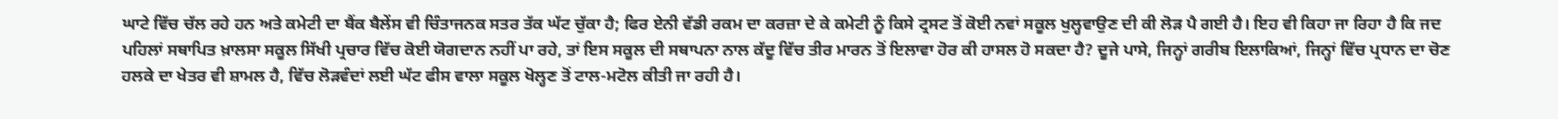ਘਾਟੇ ਵਿੱਚ ਚੱਲ ਰਹੇ ਹਨ ਅਤੇ ਕਮੇਟੀ ਦਾ ਬੈਂਕ ਬੈਲੇਂਸ ਵੀ ਚਿੰਤਾਜਨਕ ਸਤਰ ਤੱਕ ਘੱਟ ਚੁੱਕਾ ਹੈ; ਫਿਰ ਏਨੀ ਵੱਡੀ ਰਕਮ ਦਾ ਕਰਜ਼ਾ ਦੇ ਕੇ ਕਮੇਟੀ ਨੂੰ ਕਿਸੇ ਟ੍ਰਸਟ ਤੋਂ ਕੋਈ ਨਵਾਂ ਸਕੂਲ ਖੁਲ੍ਹਵਾਉਣ ਦੀ ਕੀ ਲੋੜ ਪੈ ਗਈ ਹੈ। ਇਹ ਵੀ ਕਿਹਾ ਜਾ ਰਿਹਾ ਹੈ ਕਿ ਜਦ ਪਹਿਲਾਂ ਸਥਾਪਿਤ ਖ਼ਾਲਸਾ ਸਕੂਲ ਸਿੱਖੀ ਪ੍ਰਚਾਰ ਵਿੱਚ ਕੋਈ ਯੋਗਦਾਨ ਨਹੀਂ ਪਾ ਰਹੇ, ਤਾਂ ਇਸ ਸਕੂਲ ਦੀ ਸਥਾਪਨਾ ਨਾਲ ਕੱਦੂ ਵਿੱਚ ਤੀਰ ਮਾਰਨ ਤੋਂ ਇਲਾਵਾ ਹੋਰ ਕੀ ਹਾਸਲ ਹੋ ਸਕਦਾ ਹੈ? ਦੂਜੇ ਪਾਸੇ, ਜਿਨ੍ਹਾਂ ਗਰੀਬ ਇਲਾਕਿਆਂ, ਜਿਨ੍ਹਾਂ ਵਿੱਚ ਪ੍ਰਧਾਨ ਦਾ ਚੋਣ ਹਲਕੇ ਦਾ ਖੇਤਰ ਵੀ ਸ਼ਾਮਲ ਹੈ, ਵਿੱਚ ਲੋੜਵੰਦਾਂ ਲਈ ਘੱਟ ਫੀਸ ਵਾਲਾ ਸਕੂਲ ਖੋਲ੍ਹਣ ਤੋਂ ਟਾਲ-ਮਟੋਲ ਕੀਤੀ ਜਾ ਰਹੀ ਹੈ।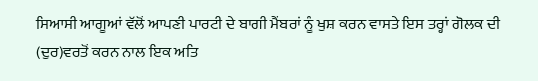ਸਿਆਸੀ ਆਗੂਆਂ ਵੱਲੋਂ ਆਪਣੀ ਪਾਰਟੀ ਦੇ ਬਾਗੀ ਮੈਂਬਰਾਂ ਨੂੰ ਖੁਸ਼ ਕਰਨ ਵਾਸਤੇ ਇਸ ਤਰ੍ਹਾਂ ਗੋਲਕ ਦੀ (ਦੁਰ)ਵਰਤੋਂ ਕਰਨ ਨਾਲ ਇਕ ਅਤਿ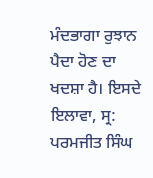ਮੰਦਭਾਗਾ ਰੁਝਾਨ ਪੈਦਾ ਹੋਣ ਦਾ ਖਦਸ਼ਾ ਹੈ। ਇਸਦੇ ਇਲਾਵਾ, ਸ੍ਰ: ਪਰਮਜੀਤ ਸਿੰਘ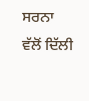ਸਰਨਾ ਵੱਲੋਂ ਦਿੱਲੀ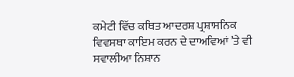ਕਮੇਟੀ ਵਿੱਚ ਕਥਿਤ ਆਦਰਸ਼ ਪ੍ਰਸ਼ਾਸਨਿਕ ਵਿਵਸਥਾ ਕਾਇਮ ਕਰਨ ਦੇ ਦਾਅਵਿਆਂ ’ਤੇ ਵੀ ਸਵਾਲੀਆ ਨਿਸ਼ਾਨ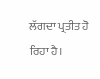ਲੱਗਦਾ ਪ੍ਰਤੀਤ ਹੋ ਰਿਹਾ ਹੈ।